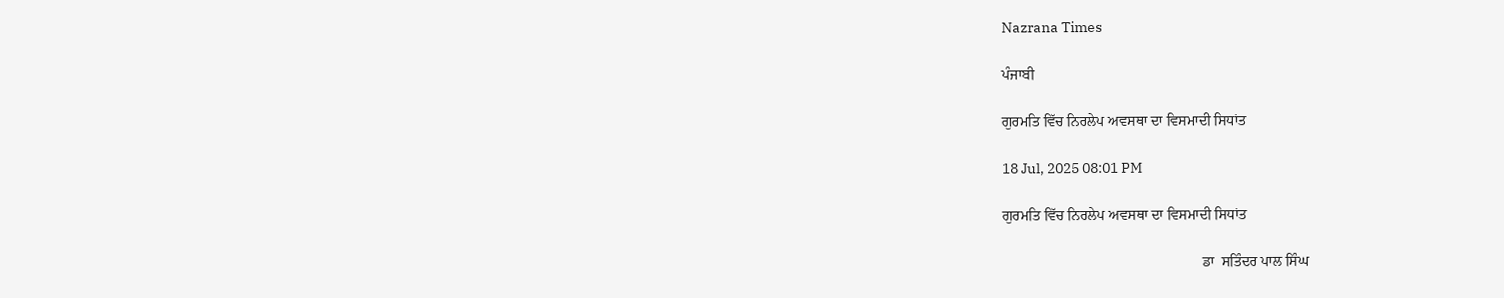Nazrana Times

ਪੰਜਾਬੀ

ਗੁਰਮਤਿ ਵਿੱਚ ਨਿਰਲੇਪ ਅਵਸਥਾ ਦਾ ਵਿਸਮਾਦੀ ਸਿਧਾਂਤ

18 Jul, 2025 08:01 PM

ਗੁਰਮਤਿ ਵਿੱਚ ਨਿਰਲੇਪ ਅਵਸਥਾ ਦਾ ਵਿਸਮਾਦੀ ਸਿਧਾਂਤ

                                                       ਡਾ  ਸਤਿੰਦਰ ਪਾਲ ਸਿੰਘ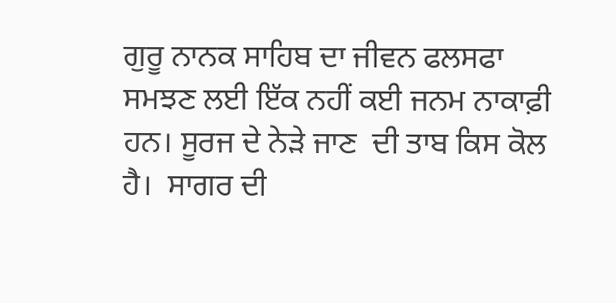ਗੁਰੂ ਨਾਨਕ ਸਾਹਿਬ ਦਾ ਜੀਵਨ ਫਲਸਫਾ ਸਮਝਣ ਲਈ ਇੱਕ ਨਹੀਂ ਕਈ ਜਨਮ ਨਾਕਾਫ਼ੀ ਹਨ। ਸੂਰਜ ਦੇ ਨੇੜੇ ਜਾਣ  ਦੀ ਤਾਬ ਕਿਸ ਕੋਲ ਹੈ।  ਸਾਗਰ ਦੀ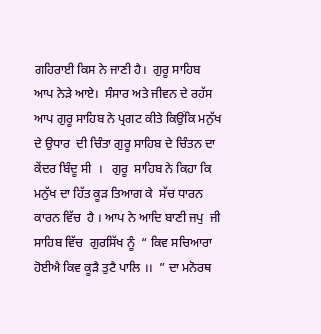ਗਹਿਰਾਈ ਕਿਸ ਨੇ ਜਾਣੀ ਹੈ।  ਗੁਰੂ ਸਾਹਿਬ ਆਪ ਨੇੜੇ ਆਏ।  ਸੰਸਾਰ ਅਤੇ ਜੀਵਨ ਦੇ ਰਹੱਸ ਆਪ ਗੁਰੂ ਸਾਹਿਬ ਨੇ ਪ੍ਰਗਟ ਕੀਤੇ ਕਿਉਂਕਿ ਮਨੁੱਖ ਦੇ ਉਧਾਰ  ਦੀ ਚਿੰਤਾ ਗੁਰੂ ਸਾਹਿਬ ਦੇ ਚਿੰਤਨ ਦਾ ਕੇਂਦਰ ਬਿੰਦੂ ਸੀ  ।   ਗੁਰੂ  ਸਾਹਿਬ ਨੇ ਕਿਹਾ ਕਿ ਮਨੁੱਖ ਦਾ ਹਿੱਤ ਕੂੜ ਤਿਆਗ ਕੇ  ਸੱਚ ਧਾਰਨ ਕਾਰਨ ਵਿੱਚ  ਹੈ । ਆਪ ਨੇ ਆਦਿ ਬਾਣੀ ਜਪੁ  ਜੀ ਸਾਹਿਬ ਵਿੱਚ  ਗੁਰਸਿੱਖ ਨੂੰ  “ ਕਿਵ ਸਚਿਆਰਾ ਹੋਈਐ ਕਿਵ ਕੂੜੈ ਤੁਟੈ ਪਾਲਿ ।।  ” ਦਾ ਮਨੋਰਥ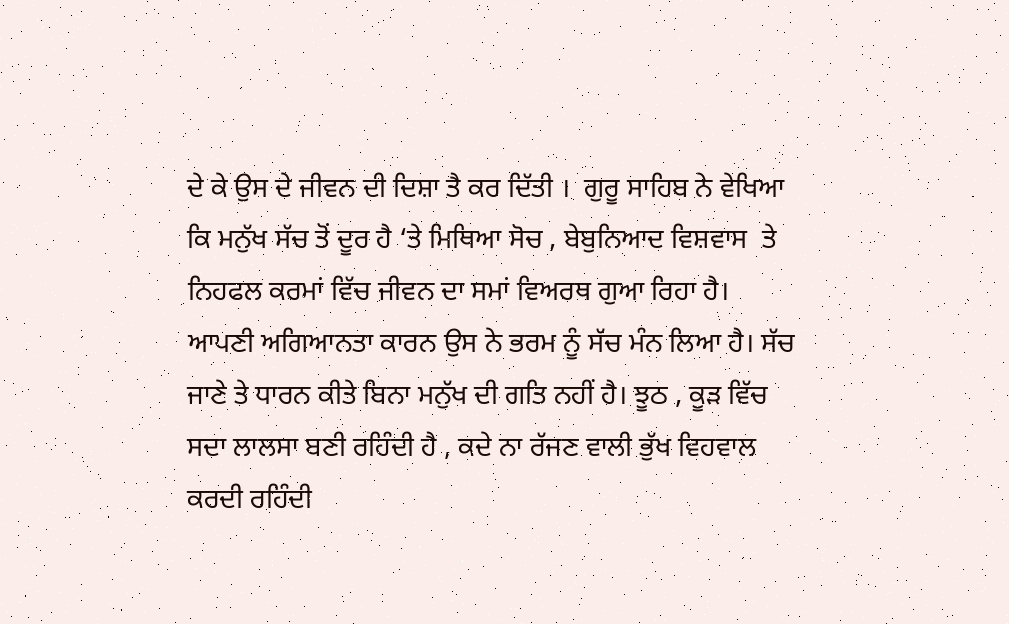ਦੇ ਕੇ ਉਸ ਦੇ ਜੀਵਨ ਦੀ ਦਿਸ਼ਾ ਤੈ ਕਰ ਦਿੱਤੀ ।  ਗੁਰੂ ਸਾਹਿਬ ਨੇ ਵੇਖਿਆ  ਕਿ ਮਨੁੱਖ ਸੱਚ ਤੋਂ ਦੂਰ ਹੈ ‘ਤੇ ਮਿਥਿਆ ਸੋਚ , ਬੇਬੁਨਿਆਦ ਵਿਸ਼ਵਾਸ  ਤੇ ਨਿਹਫਲ ਕਰਮਾਂ ਵਿੱਚ ਜੀਵਨ ਦਾ ਸਮਾਂ ਵਿਅਰਥ ਗੁਆ ਰਿਹਾ ਹੈ।  ਆਪਣੀ ਅਗਿਆਨਤਾ ਕਾਰਨ ਉਸ ਨੇ ਭਰਮ ਨੂੰ ਸੱਚ ਮੰਨ ਲਿਆ ਹੈ। ਸੱਚ ਜਾਣੇ ਤੇ ਧਾਰਨ ਕੀਤੇ ਬਿਨਾ ਮਨੁੱਖ ਦੀ ਗਤਿ ਨਹੀਂ ਹੈ। ਝੂਠ , ਕੂੜ ਵਿੱਚ ਸਦਾ ਲਾਲਸਾ ਬਣੀ ਰਹਿੰਦੀ ਹੈ , ਕਦੇ ਨਾ ਰੱਜਣ ਵਾਲੀ ਭੁੱਖ ਵਿਹਵਾਲ ਕਰਦੀ ਰਹਿੰਦੀ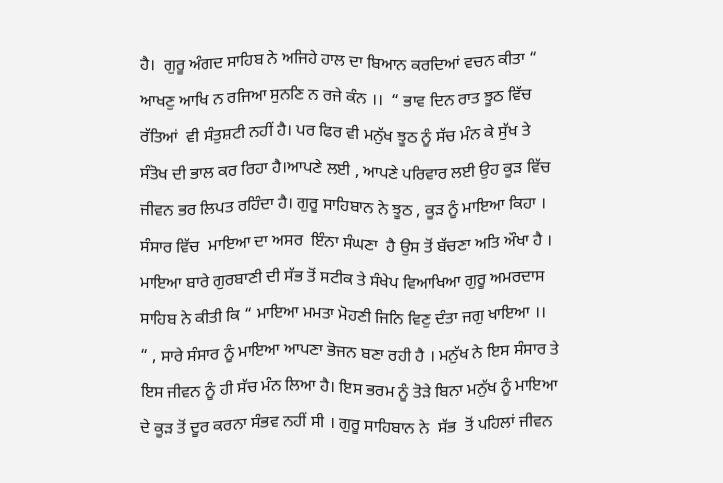ਹੈ।  ਗੁਰੂ ਅੰਗਦ ਸਾਹਿਬ ਨੇ ਅਜਿਹੇ ਹਾਲ ਦਾ ਬਿਆਨ ਕਰਦਿਆਂ ਵਚਨ ਕੀਤਾ “ ਆਖਣੁ ਆਖਿ ਨ ਰਜਿਆ ਸੁਨਣਿ ਨ ਰਜੇ ਕੰਨ ।।  “ ਭਾਵ ਦਿਨ ਰਾਤ ਝੂਠ ਵਿੱਚ ਰੱਤਿਆਂ  ਵੀ ਸੰਤੁਸ਼ਟੀ ਨਹੀਂ ਹੈ। ਪਰ ਫਿਰ ਵੀ ਮਨੁੱਖ ਝੂਠ ਨੂੰ ਸੱਚ ਮੰਨ ਕੇ ਸੁੱਖ ਤੇ ਸੰਤੋਖ ਦੀ ਭਾਲ ਕਰ ਰਿਹਾ ਹੈ।ਆਪਣੇ ਲਈ , ਆਪਣੇ ਪਰਿਵਾਰ ਲਈ ਉਹ ਕੂੜ ਵਿੱਚ ਜੀਵਨ ਭਰ ਲਿਪਤ ਰਹਿੰਦਾ ਹੈ। ਗੁਰੂ ਸਾਹਿਬਾਨ ਨੇ ਝੂਠ , ਕੂੜ ਨੂੰ ਮਾਇਆ ਕਿਹਾ ।  ਸੰਸਾਰ ਵਿੱਚ  ਮਾਇਆ ਦਾ ਅਸਰ  ਇੰਨਾ ਸੰਘਣਾ  ਹੈ ਉਸ ਤੋਂ ਬੱਚਣਾ ਅਤਿ ਔਖਾ ਹੈ । ਮਾਇਆ ਬਾਰੇ ਗੁਰਬਾਣੀ ਦੀ ਸੱਭ ਤੋਂ ਸਟੀਕ ਤੇ ਸੰਖੇਪ ਵਿਆਖਿਆ ਗੁਰੂ ਅਮਰਦਾਸ ਸਾਹਿਬ ਨੇ ਕੀਤੀ ਕਿ “ ਮਾਇਆ ਮਮਤਾ ਮੋਹਣੀ ਜਿਨਿ ਵਿਣੁ ਦੰਤਾ ਜਗੁ ਖਾਇਆ ।।  “ , ਸਾਰੇ ਸੰਸਾਰ ਨੂੰ ਮਾਇਆ ਆਪਣਾ ਭੋਜਨ ਬਣਾ ਰਹੀ ਹੈ । ਮਨੁੱਖ ਨੇ ਇਸ ਸੰਸਾਰ ਤੇ ਇਸ ਜੀਵਨ ਨੂੰ ਹੀ ਸੱਚ ਮੰਨ ਲਿਆ ਹੈ। ਇਸ ਭਰਮ ਨੂੰ ਤੋੜੇ ਬਿਨਾ ਮਨੁੱਖ ਨੂੰ ਮਾਇਆ ਦੇ ਕੂੜ ਤੋਂ ਦੂਰ ਕਰਨਾ ਸੰਭਵ ਨਹੀਂ ਸੀ । ਗੁਰੂ ਸਾਹਿਬਾਨ ਨੇ  ਸੱਭ  ਤੋਂ ਪਹਿਲਾਂ ਜੀਵਨ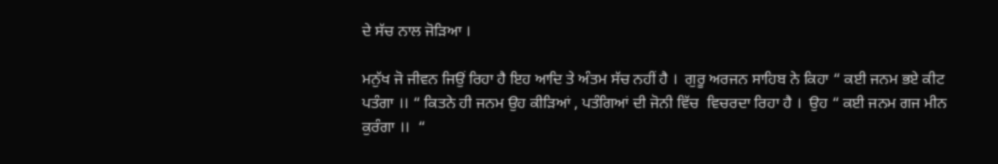ਦੇ ਸੱਚ ਨਾਲ ਜੋੜਿਆ ।

ਮਨੁੱਖ ਜੋ ਜੀਵਨ ਜਿਉਂ ਰਿਹਾ ਹੈ ਇਹ ਆਦਿ ਤੇ ਅੰਤਮ ਸੱਚ ਨਹੀਂ ਹੈ ।  ਗੁਰੂ ਅਰਜਨ ਸਾਹਿਬ ਨੇ ਕਿਹਾ “ ਕਈ ਜਨਮ ਭਏ ਕੀਟ ਪਤੰਗਾ ।। “ ਕਿਤਨੇ ਹੀ ਜਨਮ ਉਹ ਕੀੜਿਆਂ , ਪਤੰਗਿਆਂ ਦੀ ਜੋਨੀ ਵਿੱਚ  ਵਿਚਰਦਾ ਰਿਹਾ ਹੈ ।  ਉਹ “ ਕਈ ਜਨਮ ਗਜ ਮੀਨ  ਕੁਰੰਗਾ ।।  “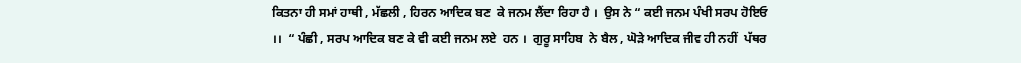ਕਿਤਨਾ ਹੀ ਸਮਾਂ ਹਾਥੀ , ਮੱਛਲੀ , ਹਿਰਨ ਆਦਿਕ ਬਣ  ਕੇ ਜਨਮ ਲੈਂਦਾ ਰਿਹਾ ਹੈ ।  ਉਸ ਨੇ “ ਕਈ ਜਨਮ ਪੰਖੀ ਸਰਪ ਹੋਇਓ ।।  “ ਪੰਛੀ , ਸਰਪ ਆਦਿਕ ਬਣ ਕੇ ਵੀ ਕਈ ਜਨਮ ਲਏ  ਹਨ ।  ਗੁਰੂ ਸਾਹਿਬ  ਨੇ ਬੈਲ , ਘੋੜੇ ਆਦਿਕ ਜੀਵ ਹੀ ਨਹੀਂ  ਪੱਥਰ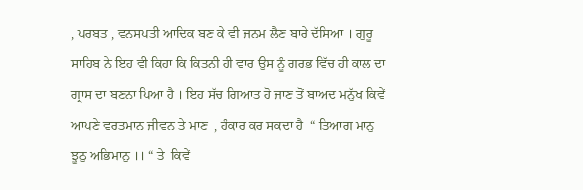, ਪਰਬਤ , ਵਨਸਪਤੀ ਆਦਿਕ ਬਣ ਕੇ ਵੀ ਜਨਮ ਲੈਣ ਬਾਰੇ ਦੱਸਿਆ । ਗੁਰੂ ਸਾਹਿਬ ਨੇ ਇਹ ਵੀ ਕਿਹਾ ਕਿ ਕਿਤਨੀ ਹੀ ਵਾਰ ਉਸ ਨੂੰ ਗਰਭ ਵਿੱਚ ਹੀ ਕਾਲ ਦਾ ਗ੍ਰਾਸ ਦਾ ਬਣਨਾ ਪਿਆ ਹੈ । ਇਹ ਸੱਚ ਗਿਆਤ ਹੋ ਜਾਣ ਤੋਂ ਬਾਅਦ ਮਨੁੱਖ ਕਿਵੇਂ ਆਪਣੇ ਵਰਤਮਾਨ ਜੀਵਨ ਤੇ ਮਾਣ  , ਹੰਕਾਰ ਕਰ ਸਕਦਾ ਹੈ  “ ਤਿਆਗ ਮਾਨੁ ਝੂਠੁ ਅਭਿਮਾਨੁ ।। “ ਤੇ  ਕਿਵੇਂ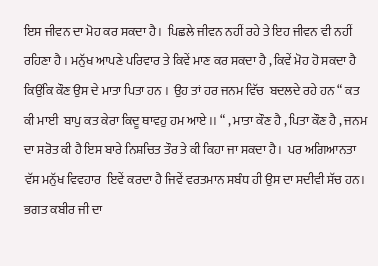ਇਸ ਜੀਵਨ ਦਾ ਮੋਹ ਕਰ ਸਕਦਾ ਹੈ ।  ਪਿਛਲੇ ਜੀਵਨ ਨਹੀਂ ਰਹੇ ਤੇ ਇਹ ਜੀਵਨ ਵੀ ਨਹੀਂ ਰਹਿਣਾ ਹੈ । ਮਨੁੱਖ ਆਪਣੇ ਪਰਿਵਾਰ ਤੇ ਕਿਵੇਂ ਮਾਣ ਕਰ ਸਕਦਾ ਹੈ , ਕਿਵੇਂ ਮੋਹ ਹੋ ਸਕਦਾ ਹੈ ਕਿਉਂਕਿ ਕੌਣ ਉਸ ਦੇ ਮਾਤਾ ਪਿਤਾ ਹਨ ।  ਉਹ ਤਾਂ ਹਰ ਜਨਮ ਵਿੱਚ  ਬਦਲਦੇ ਰਹੇ ਹਨ “ ਕਤ ਕੀ ਮਾਈ  ਬਾਪੁ ਕਤ ਕੇਰਾ ਕਿਦੂ ਥਾਵਹੁ ਹਮ ਆਏ ।। “ , ਮਾਤਾ ਕੌਣ ਹੈ , ਪਿਤਾ ਕੌਣ ਹੈ , ਜਨਮ ਦਾ ਸਰੋਤ ਕੀ ਹੈ ਇਸ ਬਾਰੇ ਨਿਸ਼ਚਿਤ ਤੌਰ ਤੇ ਕੀ ਕਿਹਾ ਜਾ ਸਕਦਾ ਹੈ ।  ਪਰ ਅਗਿਆਨਤਾ ਵੱਸ ਮਨੁੱਖ ਵਿਵਹਾਰ  ਇਵੇਂ ਕਰਦਾ ਹੈ ਜਿਵੇਂ ਵਰਤਮਾਨ ਸਬੰਧ ਹੀ ਉਸ ਦਾ ਸਦੀਵੀ ਸੱਚ ਹਨ। ਭਗਤ ਕਬੀਰ ਜੀ ਦਾ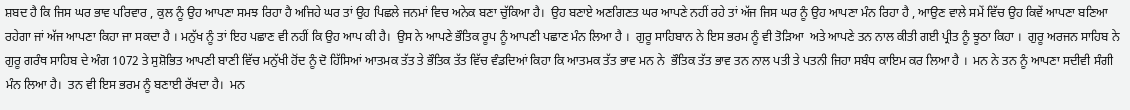ਸ਼ਬਦ ਹੈ ਕਿ ਜਿਸ ਘਰ ਭਾਵ ਪਰਿਵਾਰ , ਕੁਲ ਨੂੰ ਉਹ ਆਪਣਾ ਸਮਝ ਰਿਹਾ ਹੈ ਅਜਿਹੇ ਘਰ ਤਾਂ ਉਹ ਪਿਛਲੇ ਜਨਮਾਂ ਵਿਚ ਅਨੇਕ ਬਣਾ ਚੁੱਕਿਆ ਹੈ।  ਉਹ ਬਣਾਏ ਅਣਗਿਣਤ ਘਰ ਆਪਣੇ ਨਹੀਂ ਰਹੇ ਤਾਂ ਅੱਜ ਜਿਸ ਘਰ ਨੂੰ ਉਹ ਆਪਣਾ ਮੰਨ ਰਿਹਾ ਹੈ , ਆਉਣ ਵਾਲੇ ਸਮੇਂ ਵਿੱਚ ਉਹ ਕਿਵੇਂ ਆਪਣਾ ਬਣਿਆ ਰਹੇਗਾ ਜਾਂ ਅੱਜ ਆਪਣਾ ਕਿਹਾ ਜਾ ਸਕਦਾ ਹੈ । ਮਨੁੱਖ ਨੂੰ ਤਾਂ ਇਹ ਪਛਾਣ ਵੀ ਨਹੀਂ ਕਿ ਉਹ ਆਪ ਕੀ ਹੈ।  ਉਸ ਨੇ ਆਪਣੇ ਭੌਤਿਕ ਰੂਪ ਨੂੰ ਆਪਣੀ ਪਛਾਣ ਮੰਨ ਲਿਆ ਹੈ ।  ਗੁਰੂ ਸਾਹਿਬਾਨ ਨੇ ਇਸ ਭਰਮ ਨੂੰ ਵੀ ਤੋੜਿਆ  ਅਤੇ ਆਪਣੇ ਤਨ ਨਾਲ ਕੀਤੀ ਗਈ ਪ੍ਰੀਤ ਨੂੰ ਝੂਠਾ ਕਿਹਾ ।  ਗੁਰੂ ਅਰਜਨ ਸਾਹਿਬ ਨੇ ਗੁਰੂ ਗਰੰਥ ਸਾਹਿਬ ਦੇ ਅੰਗ 1072 ਤੇ ਸੁਸ਼ੋਭਿਤ ਆਪਣੀ ਬਾਣੀ ਵਿੱਚ ਮਨੁੱਖੀ ਹੋਂਦ ਨੂੰ ਦੋ ਹਿੱਸਿਆਂ ਆਤਮਕ ਤੱਤ ਤੇ ਭੌਤਿਕ ਤੱਤ ਵਿੱਚ ਵੰਡਦਿਆਂ ਕਿਹਾ ਕਿ ਆਤਮਕ ਤੱਤ ਭਾਵ ਮਨ ਨੇ  ਭੌਤਿਕ ਤੱਤ ਭਾਵ ਤਨ ਨਾਲ ਪਤੀ ਤੇ ਪਤਨੀ ਜਿਹਾ ਸਬੰਧ ਕਾਇਮ ਕਰ ਲਿਆ ਹੈ ।  ਮਨ ਨੇ ਤਨ ਨੂੰ ਆਪਣਾ ਸਦੀਵੀ ਸੰਗੀ ਮੰਨ ਲਿਆ ਹੈ।  ਤਨ ਵੀ ਇਸ ਭਰਮ ਨੂੰ ਬਣਾਈ ਰੱਖਦਾ ਹੈ।  ਮਨ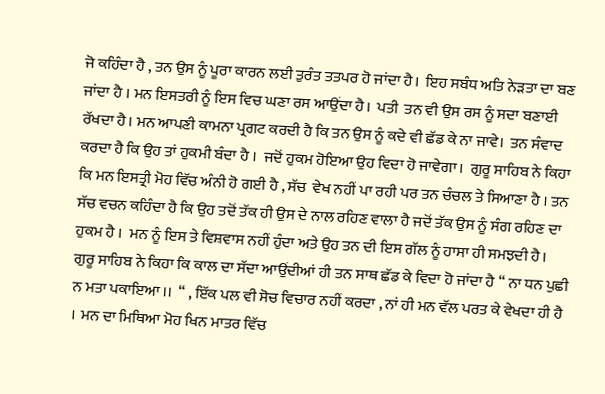ਜੋ ਕਹਿੰਦਾ ਹੈ , ਤਨ ਉਸ ਨੂੰ ਪੂਰਾ ਕਾਰਨ ਲਈ ਤੁਰੰਤ ਤਤਪਰ ਹੋ ਜਾਂਦਾ ਹੈ।  ਇਹ ਸਬੰਧ ਅਤਿ ਨੇੜਤਾ ਦਾ ਬਣ ਜਾਂਦਾ ਹੈ । ਮਨ ਇਸਤਰੀ ਨੂੰ ਇਸ ਵਿਚ ਘਣਾ ਰਸ ਆਉਂਦਾ ਹੈ।  ਪਤੀ  ਤਨ ਵੀ ਉਸ ਰਸ ਨੂੰ ਸਦਾ ਬਣਾਈ ਰੱਖਦਾ ਹੈ। ਮਨ ਆਪਣੀ ਕਾਮਨਾ ਪ੍ਰਗਟ ਕਰਦੀ ਹੈ ਕਿ ਤਨ ਉਸ ਨੂੰ ਕਦੇ ਵੀ ਛੱਡ ਕੇ ਨਾ ਜਾਵੇ।  ਤਨ ਸੰਵਾਦ ਕਰਦਾ ਹੈ ਕਿ ਉਹ ਤਾਂ ਹੁਕਮੀ ਬੰਦਾ ਹੈ ।  ਜਦੋਂ ਹੁਕਮ ਹੋਇਆ ਉਹ ਵਿਦਾ ਹੋ ਜਾਵੇਗਾ।  ਗੁਰੂ ਸਾਹਿਬ ਨੇ ਕਿਹਾ ਕਿ ਮਨ ਇਸਤ੍ਰੀ ਮੋਹ ਵਿੱਚ ਅੰਨੀ ਹੋ ਗਈ ਹੈ , ਸੱਚ  ਵੇਖ ਨਹੀਂ ਪਾ ਰਹੀ ਪਰ ਤਨ ਚੰਚਲ ਤੇ ਸਿਆਣਾ ਹੈ । ਤਨ ਸੱਚ ਵਚਨ ਕਹਿੰਦਾ ਹੈ ਕਿ ਉਹ ਤਦੋਂ ਤੱਕ ਹੀ ਉਸ ਦੇ ਨਾਲ ਰਹਿਣ ਵਾਲਾ ਹੈ ਜਦੋਂ ਤੱਕ ਉਸ ਨੂੰ ਸੰਗ ਰਹਿਣ ਦਾ ਹੁਕਮ ਹੈ ।  ਮਨ ਨੂੰ ਇਸ ਤੇ ਵਿਸ਼ਵਾਸ ਨਹੀਂ ਹੁੰਦਾ ਅਤੇ ਉਹ ਤਨ ਦੀ ਇਸ ਗੱਲ ਨੂੰ ਹਾਸਾ ਹੀ ਸਮਝਦੀ ਹੈ।  ਗੁਰੂ ਸਾਹਿਬ ਨੇ ਕਿਹਾ ਕਿ ਕਾਲ ਦਾ ਸੱਦਾ ਆਉਂਦੀਆਂ ਹੀ ਤਨ ਸਾਥ ਛੱਡ ਕੇ ਵਿਦਾ ਹੋ ਜਾਂਦਾ ਹੈ “ ਨਾ ਧਨ ਪੁਛੀ ਨ ਮਤਾ ਪਕਾਇਆ ।।  “ , ਇੱਕ ਪਲ ਵੀ ਸੋਚ ਵਿਚਾਰ ਨਹੀਂ ਕਰਦਾ , ਨਾਂ ਹੀ ਮਨ ਵੱਲ ਪਰਤ ਕੇ ਵੇਖਦਾ ਹੀ ਹੈ ।  ਮਨ ਦਾ ਮਿਥਿਆ ਮੋਹ ਖਿਨ ਮਾਤਰ ਵਿੱਚ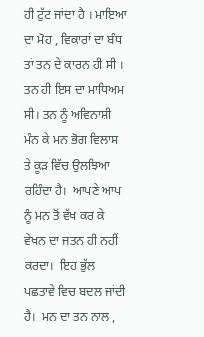ਹੀ ਟੁੱਟ ਜਾਂਦਾ ਹੈ । ਮਾਇਆ ਦਾ ਮੋਹ , ਵਿਕਾਰਾਂ ਦਾ ਬੰਧ ਤਾਂ ਤਨ ਦੇ ਕਾਰਨ ਹੀ ਸੀ ।  ਤਨ ਹੀ ਇਸ ਦਾ ਮਾਧਿਅਮ ਸੀ। ਤਨ ਨੂੰ ਅਵਿਨਾਸ਼ੀ ਮੰਨ ਕੇ ਮਨ ਭੋਗ ਵਿਲਾਸ ਤੇ ਕੂੜ ਵਿੱਚ ਉਲਝਿਆ ਰਹਿੰਦਾ ਹੈ।  ਆਪਣੇ ਆਪ ਨੂੰ ਮਨ ਤੋਂ ਵੱਖ ਕਰ ਕੇ ਵੇਖਨ ਦਾ ਜਤਨ ਹੀ ਨਹੀਂ ਕਰਦਾ।  ਇਹ ਭੁੱਲ ਪਛਤਾਵੇ ਵਿਚ ਬਦਲ ਜਾਂਦੀ ਹੈ।  ਮਨ ਦਾ ਤਨ ਨਾਲ ,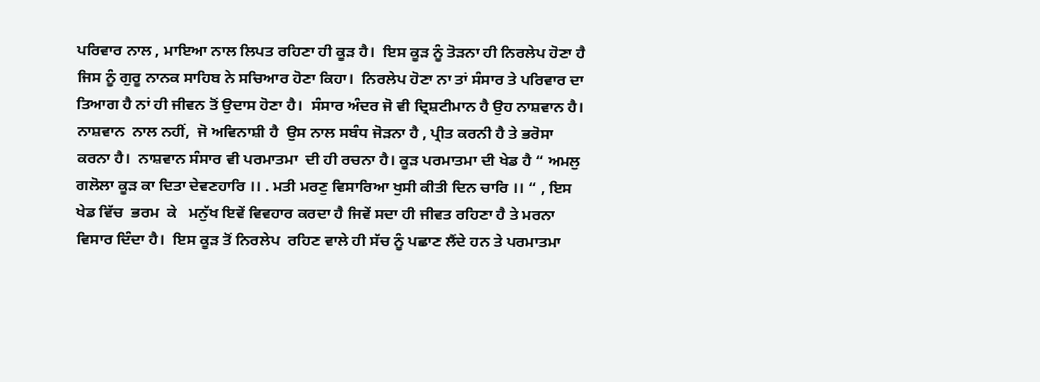ਪਰਿਵਾਰ ਨਾਲ , ਮਾਇਆ ਨਾਲ ਲਿਪਤ ਰਹਿਣਾ ਹੀ ਕੂੜ ਹੈ।  ਇਸ ਕੂੜ ਨੂੰ ਤੋੜਨਾ ਹੀ ਨਿਰਲੇਪ ਹੋਣਾ ਹੈ ਜਿਸ ਨੂੰ ਗੁਰੂ ਨਾਨਕ ਸਾਹਿਬ ਨੇ ਸਚਿਆਰ ਹੋਣਾ ਕਿਹਾ।  ਨਿਰਲੇਪ ਹੋਣਾ ਨਾ ਤਾਂ ਸੰਸਾਰ ਤੇ ਪਰਿਵਾਰ ਦਾ ਤਿਆਗ ਹੈ ਨਾਂ ਹੀ ਜੀਵਨ ਤੋਂ ਉਦਾਸ ਹੋਣਾ ਹੈ।  ਸੰਸਾਰ ਅੰਦਰ ਜੋ ਵੀ ਦ੍ਰਿਸ਼ਟੀਮਾਨ ਹੈ ਉਹ ਨਾਸ਼ਵਾਨ ਹੈ।  ਨਾਸ਼ਵਾਨ  ਨਾਲ ਨਹੀਂ,  ਜੋ ਅਵਿਨਾਸ਼ੀ ਹੈ  ਉਸ ਨਾਲ ਸਬੰਧ ਜੋੜਨਾ ਹੈ , ਪ੍ਰੀਤ ਕਰਨੀ ਹੈ ਤੇ ਭਰੋਸਾ ਕਰਨਾ ਹੈ।  ਨਾਸ਼ਵਾਨ ਸੰਸਾਰ ਵੀ ਪਰਮਾਤਮਾ  ਦੀ ਹੀ ਰਚਨਾ ਹੈ। ਕੂੜ ਪਰਮਾਤਮਾ ਦੀ ਖੇਡ ਹੈ “ ਅਮਲੁ ਗਲੋਲਾ ਕੂੜ ਕਾ ਦਿਤਾ ਦੇਵਣਹਾਰਿ ।। . ਮਤੀ ਮਰਣੁ ਵਿਸਾਰਿਆ ਖੁਸੀ ਕੀਤੀ ਦਿਨ ਚਾਰਿ ।। “ , ਇਸ ਖੇਡ ਵਿੱਚ  ਭਰਮ  ਕੇ   ਮਨੁੱਖ ਇਵੇਂ ਵਿਵਹਾਰ ਕਰਦਾ ਹੈ ਜਿਵੇਂ ਸਦਾ ਹੀ ਜੀਵਤ ਰਹਿਣਾ ਹੈ ਤੇ ਮਰਨਾ ਵਿਸਾਰ ਦਿੰਦਾ ਹੈ।  ਇਸ ਕੂੜ ਤੋਂ ਨਿਰਲੇਪ  ਰਹਿਣ ਵਾਲੇ ਹੀ ਸੱਚ ਨੂੰ ਪਛਾਣ ਲੈਂਦੇ ਹਨ ਤੇ ਪਰਮਾਤਮਾ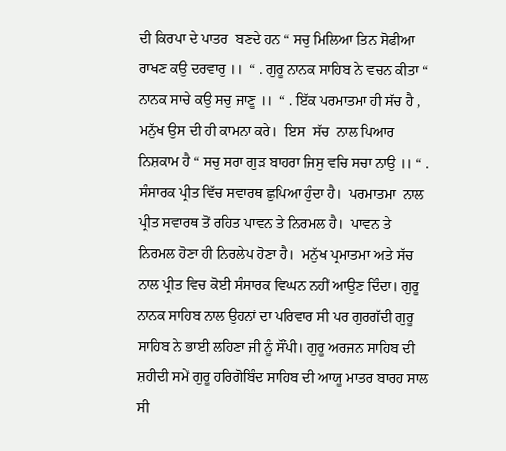ਦੀ ਕਿਰਪਾ ਦੇ ਪਾਤਰ  ਬਣਦੇ ਹਨ “ ਸਚੁ ਮਿਲਿਆ ਤਿਨ ਸੋਫੀਆ ਰਾਖਣ ਕਉ ਦਰਵਾਰੁ ।।  “ . ਗੁਰੂ ਨਾਨਕ ਸਾਹਿਬ ਨੇ ਵਚਨ ਕੀਤਾ “ ਨਾਨਕ ਸਾਚੇ ਕਉ ਸਚੁ ਜਾਣੂ ।।  “ . ਇੱਕ ਪਰਮਾਤਮਾ ਹੀ ਸੱਚ ਹੈ , ਮਨੁੱਖ ਉਸ ਦੀ ਹੀ ਕਾਮਨਾ ਕਰੇ।  ਇਸ  ਸੱਚ  ਨਾਲ ਪਿਆਰ ਨਿਸ਼ਕਾਮ ਹੈ “ ਸਚੁ ਸਰਾ ਗੁੜ ਬਾਹਰਾ ਜਿਸੁ ਵਚਿ ਸਚਾ ਨਾਉ ।। “ . ਸੰਸਾਰਕ ਪ੍ਰੀਤ ਵਿੱਚ ਸਵਾਰਥ ਛੁਪਿਆ ਹੁੰਦਾ ਹੈ।  ਪਰਮਾਤਮਾ  ਨਾਲ ਪ੍ਰੀਤ ਸਵਾਰਥ ਤੋਂ ਰਹਿਤ ਪਾਵਨ ਤੇ ਨਿਰਮਲ ਹੈ।  ਪਾਵਨ ਤੇ ਨਿਰਮਲ ਹੋਣਾ ਹੀ ਨਿਰਲੇਪ ਹੋਣਾ ਹੈ।  ਮਨੁੱਖ ਪ੍ਰਮਾਤਮਾ ਅਤੇ ਸੱਚ ਨਾਲ ਪ੍ਰੀਤ ਵਿਚ ਕੋਈ ਸੰਸਾਰਕ ਵਿਘਨ ਨਹੀਂ ਆਉਣ ਦਿੰਦਾ। ਗੁਰੂ ਨਾਨਕ ਸਾਹਿਬ ਨਾਲ ਉਹਨਾਂ ਦਾ ਪਰਿਵਾਰ ਸੀ ਪਰ ਗੁਰਗੱਦੀ ਗੁਰੂ ਸਾਹਿਬ ਨੇ ਭਾਈ ਲਹਿਣਾ ਜੀ ਨੂੰ ਸੌਂਪੀ। ਗੁਰੂ ਅਰਜਨ ਸਾਹਿਬ ਦੀ ਸ਼ਹੀਦੀ ਸਮੇਂ ਗੁਰੂ ਹਰਿਗੋਬਿੰਦ ਸਾਹਿਬ ਦੀ ਆਯੂ ਮਾਤਰ ਬਾਰਹ ਸਾਲ ਸੀ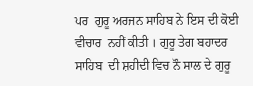ਪਰ  ਗੁਰੂ ਅਰਜਨ ਸਾਹਿਬ ਨੇ ਇਸ ਦੀ ਕੋਈ ਵੀਚਾਰ  ਨਹੀਂ ਕੀਤੀ । ਗੁਰੂ ਤੇਗ ਬਹਾਦਰ ਸਾਹਿਬ  ਦੀ ਸ਼ਹੀਦੀ ਵਿਚ ਨੌ ਸਾਲ ਦੇ ਗੁਰੂ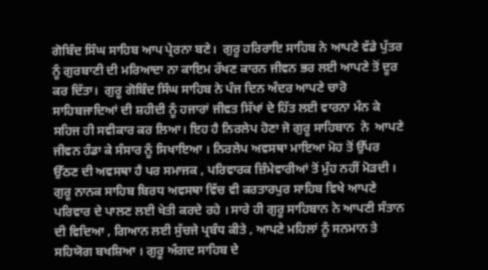ਗੋਬਿੰਦ ਸਿੰਘ ਸਾਹਿਬ ਆਪ ਪ੍ਰੇਰਨਾ ਬਣੇ।  ਗੁਰੂ ਹਰਿਰਾਇ ਸਾਹਿਬ ਨੇ ਆਪਣੇ ਵੱਡੇ ਪੁੱਤਰ ਨੂੰ ਗੁਰਬਾਣੀ ਦੀ ਮਰਿਆਦਾ ਨਾ ਕਾਇਮ ਰੱਖਣ ਕਾਰਨ ਜੀਵਨ ਭਰ ਲਈ ਆਪਣੇ ਤੋਂ ਦੂਰ ਕਰ ਦਿੱਤਾ।  ਗੁਰੂ ਗੋਬਿੰਦ ਸਿੰਘ ਸਾਹਿਬ ਨੇ ਪੰਜ ਦਿਨ ਅੰਦਰ ਆਪਣੇ ਚਾਰੋ ਸਾਹਿਬਜਾਦਿਆਂ ਦੀ ਸ਼ਹੀਦੀ ਨੂੰ ਹਜਾਰਾਂ ਜੀਵਤ ਸਿੱਖਾਂ ਦੇ ਹਿੱਤ ਲਈ ਵਾਰਨਾ ਮੰਨ ਕੇ ਸਹਿਜ ਹੀ ਸਵੀਕਾਰ ਕਰ ਲਿਆ। ਇਹ ਹੈ ਨਿਰਲੇਪ ਹੋਣਾ ਜੋ ਗੁਰੂ ਸਾਹਿਬਾਨ  ਨੇ  ਆਪਣੇ ਜੀਵਨ ਹੰਡਾ ਕੇ ਸੰਸਾਰ ਨੂੰ ਸਿਖਾਇਆ । ਨਿਰਲੇਪ ਅਵਸਥਾ ਮਾਇਆ ਮੋਹ ਤੋਂ ਉੱਪਰ ਉੱਠਣ ਦੀ ਅਵਸਥਾ ਹੈ ਪਰ ਸਮਾਜਕ , ਪਰਿਵਾਰਕ ਜ਼ਿੰਮੇਵਾਰੀਆਂ ਤੋਂ ਮੁੰਹ ਨਹੀਂ ਮੋੜਦੀ । ਗੁਰੂ ਨਾਨਕ ਸਾਹਿਬ ਬਿਰਧ ਅਵਸਥਾ ਵਿੱਚ ਵੀ ਕਰਤਾਰਪੁਰ ਸਾਹਿਬ ਵਿਖੇ ਆਪਣੇ ਪਰਿਵਾਰ ਦੇ ਪਾਲਣ ਲਈ ਖੇਤੀ ਕਰਦੇ ਰਹੇ । ਸਾਰੇ ਹੀ ਗੁਰੂ ਸਾਹਿਬਾਨ ਨੇ ਆਪਣੀ ਸੰਤਾਨ ਦੀ ਵਿਦਿਆ , ਗਿਆਨ ਲਈ ਸੁੱਚਜੇ ਪ੍ਰਬੰਧ ਕੀਤੇ , ਆਪਣੇ ਮਹਿਲਾਂ ਨੂੰ ਸਨਮਾਨ ਤੇ ਸਹਿਯੋਗ ਬਖਸ਼ਿਆ । ਗੁਰੂ ਅੰਗਦ ਸਾਹਿਬ ਦੇ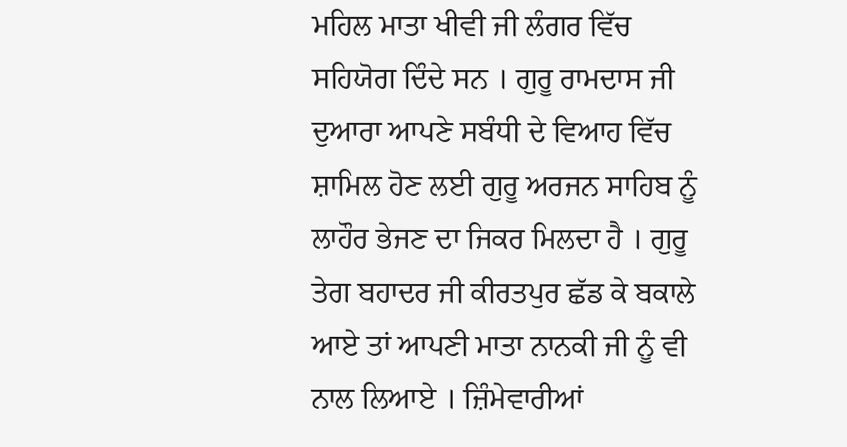ਮਹਿਲ ਮਾਤਾ ਖੀਵੀ ਜੀ ਲੰਗਰ ਵਿੱਚ ਸਹਿਯੋਗ ਦਿੰਦੇ ਸਨ । ਗੁਰੂ ਰਾਮਦਾਸ ਜੀ ਦੁਆਰਾ ਆਪਣੇ ਸਬੰਧੀ ਦੇ ਵਿਆਹ ਵਿੱਚ ਸ਼ਾਮਿਲ ਹੋਣ ਲਈ ਗੁਰੂ ਅਰਜਨ ਸਾਹਿਬ ਨੂੰ ਲਾਹੌਰ ਭੇਜਣ ਦਾ ਜਿਕਰ ਮਿਲਦਾ ਹੈ । ਗੁਰੂ ਤੇਗ ਬਹਾਦਰ ਜੀ ਕੀਰਤਪੁਰ ਛੱਡ ਕੇ ਬਕਾਲੇ ਆਏ ਤਾਂ ਆਪਣੀ ਮਾਤਾ ਨਾਨਕੀ ਜੀ ਨੂੰ ਵੀ ਨਾਲ ਲਿਆਏ । ਜ਼ਿੰਮੇਵਾਰੀਆਂ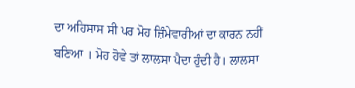ਦਾ ਅਹਿਸਾਸ ਸੀ ਪਰ ਮੋਹ ਜ਼ਿੰਮੇਵਾਰੀਆਂ ਦਾ ਕਾਰਨ ਨਹੀਂ ਬਣਿਆ । ਮੋਹ ਹੋਵੇ ਤਾਂ ਲਾਲਸਾ ਪੈਦਾ ਹੁੰਦੀ ਹੈ। ਲਾਲਸਾ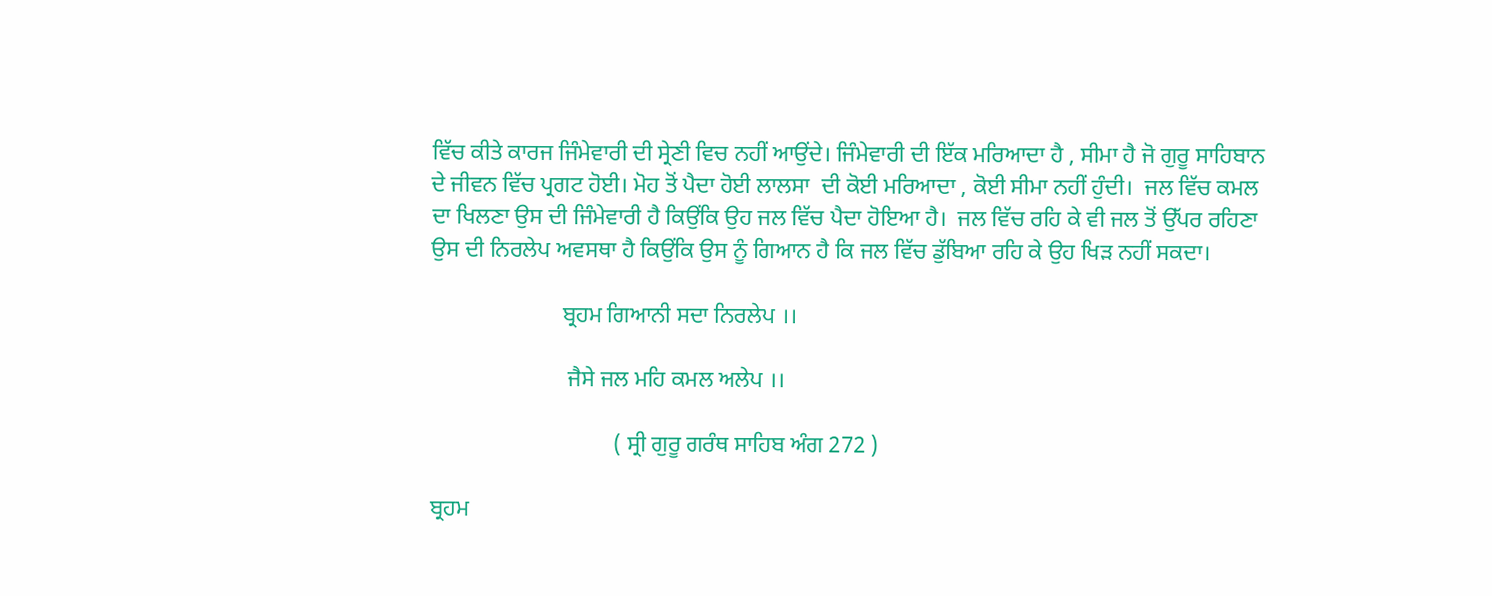ਵਿੱਚ ਕੀਤੇ ਕਾਰਜ ਜਿੰਮੇਵਾਰੀ ਦੀ ਸ੍ਰੇਣੀ ਵਿਚ ਨਹੀਂ ਆਉਂਦੇ। ਜਿੰਮੇਵਾਰੀ ਦੀ ਇੱਕ ਮਰਿਆਦਾ ਹੈ , ਸੀਮਾ ਹੈ ਜੋ ਗੁਰੂ ਸਾਹਿਬਾਨ ਦੇ ਜੀਵਨ ਵਿੱਚ ਪ੍ਰਗਟ ਹੋਈ। ਮੋਹ ਤੋਂ ਪੈਦਾ ਹੋਈ ਲਾਲਸਾ  ਦੀ ਕੋਈ ਮਰਿਆਦਾ , ਕੋਈ ਸੀਮਾ ਨਹੀਂ ਹੁੰਦੀ।  ਜਲ ਵਿੱਚ ਕਮਲ ਦਾ ਖਿਲਣਾ ਉਸ ਦੀ ਜਿੰਮੇਵਾਰੀ ਹੈ ਕਿਉਂਕਿ ਉਹ ਜਲ ਵਿੱਚ ਪੈਦਾ ਹੋਇਆ ਹੈ।  ਜਲ ਵਿੱਚ ਰਹਿ ਕੇ ਵੀ ਜਲ ਤੋਂ ਉੱਪਰ ਰਹਿਣਾ ਉਸ ਦੀ ਨਿਰਲੇਪ ਅਵਸਥਾ ਹੈ ਕਿਉਂਕਿ ਉਸ ਨੂੰ ਗਿਆਨ ਹੈ ਕਿ ਜਲ ਵਿੱਚ ਡੁੱਬਿਆ ਰਹਿ ਕੇ ਉਹ ਖਿੜ ਨਹੀਂ ਸਕਦਾ।

                       ਬ੍ਰਹਮ ਗਿਆਨੀ ਸਦਾ ਨਿਰਲੇਪ ।।

                        ਜੈਸੇ ਜਲ ਮਹਿ ਕਮਲ ਅਲੇਪ ।।

                                ( ਸ੍ਰੀ ਗੁਰੂ ਗਰੰਥ ਸਾਹਿਬ ਅੰਗ 272 )

ਬ੍ਰਹਮ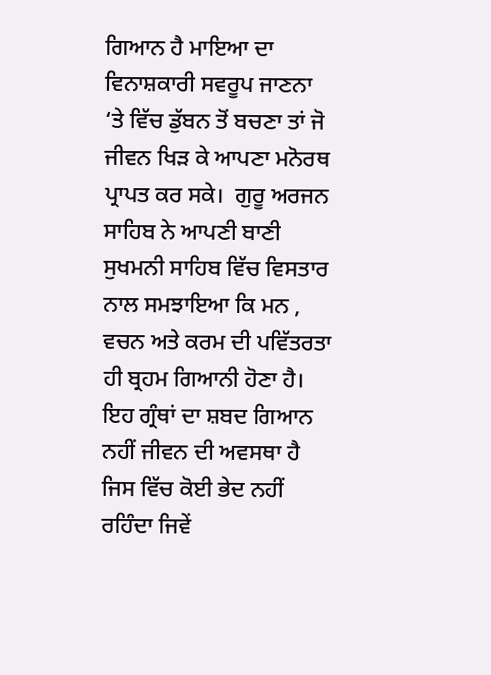ਗਿਆਨ ਹੈ ਮਾਇਆ ਦਾ ਵਿਨਾਸ਼ਕਾਰੀ ਸਵਰੂਪ ਜਾਣਨਾ  ‘ਤੇ ਵਿੱਚ ਡੁੱਬਨ ਤੋਂ ਬਚਣਾ ਤਾਂ ਜੋ ਜੀਵਨ ਖਿੜ ਕੇ ਆਪਣਾ ਮਨੋਰਥ  ਪ੍ਰਾਪਤ ਕਰ ਸਕੇ।  ਗੁਰੂ ਅਰਜਨ ਸਾਹਿਬ ਨੇ ਆਪਣੀ ਬਾਣੀ ਸੁਖਮਨੀ ਸਾਹਿਬ ਵਿੱਚ ਵਿਸਤਾਰ ਨਾਲ ਸਮਝਾਇਆ ਕਿ ਮਨ , ਵਚਨ ਅਤੇ ਕਰਮ ਦੀ ਪਵਿੱਤਰਤਾ ਹੀ ਬ੍ਰਹਮ ਗਿਆਨੀ ਹੋਣਾ ਹੈ।  ਇਹ ਗ੍ਰੰਥਾਂ ਦਾ ਸ਼ਬਦ ਗਿਆਨ ਨਹੀਂ ਜੀਵਨ ਦੀ ਅਵਸਥਾ ਹੈ ਜਿਸ ਵਿੱਚ ਕੋਈ ਭੇਦ ਨਹੀਂ ਰਹਿੰਦਾ ਜਿਵੇਂ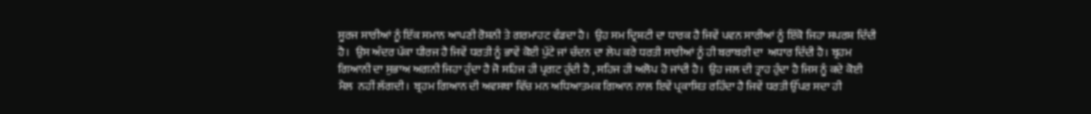ਸੂਰਜ ਸਾਰੀਆਂ ਨੂੰ ਇੱਕ ਸਮਾਨ ਆਪਣੀ ਰੋਸ਼ਨੀ ਤੇ ਗਰਮਾਹਟ ਵੰਡਦਾ ਹੈ।  ਉਹ ਸਮ ਦ੍ਰਿਸ਼ਟੀ ਦਾ ਧਾਰਕ ਹੈ ਜਿਵੇਂ ਪਵਨ ਸਾਰੀਆਂ ਨੂੰ ਇੱਕੋ ਜਿਹਾ ਸਪਰਸ਼ ਦਿੰਦੀ ਹੈ।  ਉਸ ਅੰਦਰ ਪੱਕਾ ਧੀਰਜ ਹੈ ਜਿਵੇਂ ਧਰਤੀ ਨੂੰ ਭਾਵੇਂ ਕੋਈ ਪੁੱਟੇ ਜਾਂ ਚੰਦਨ ਦਾ ਲੇਪ ਕਰੇ ਧਰਤੀ ਸਾਰੀਆਂ ਨੂੰ ਹੀ ਬਰਾਬਰੀ ਦਾ  ਅਧਾਰ ਦਿੰਦੀ ਹੈ। ਬ੍ਰਹਮ ਗਿਆਨੀ ਦਾ ਸੁਭਾਅ ਅਗਨੀ ਜਿਹਾ ਹੁੰਦਾ ਹੈ ਜੋ ਸਹਿਜ ਹੀ ਪ੍ਰਗਟ ਹੁੰਦੀ ਹੈ , ਸਹਿਜ ਹੀ ਅਲੋਪ ਹੋ ਜਾਂਦੀ ਹੈ।  ਉਹ ਜਲ ਦੀ ਤ੍ਰਾਹ ਹੁੰਦਾ ਹੈ ਜਿਸ ਨੂੰ ਕਦੇ ਕੋਈ ਮੈਲ  ਨਹੀਂ ਲੱਗਦੀ।  ਬ੍ਰਹਮ ਗਿਆਨ ਦੀ ਅਵਸਥਾ ਵਿੱਚ ਮਨ ਅਧਿਆਤਮਕ ਗਿਆਨ ਨਾਲ ਇਵੇਂ ਪ੍ਰਕਾਸ਼ਿਤ ਰਹਿੰਦਾ ਹੈ ਜਿਵੇਂ ਧਰਤੀ ਉੱਪਰ ਸਦਾ ਹੀ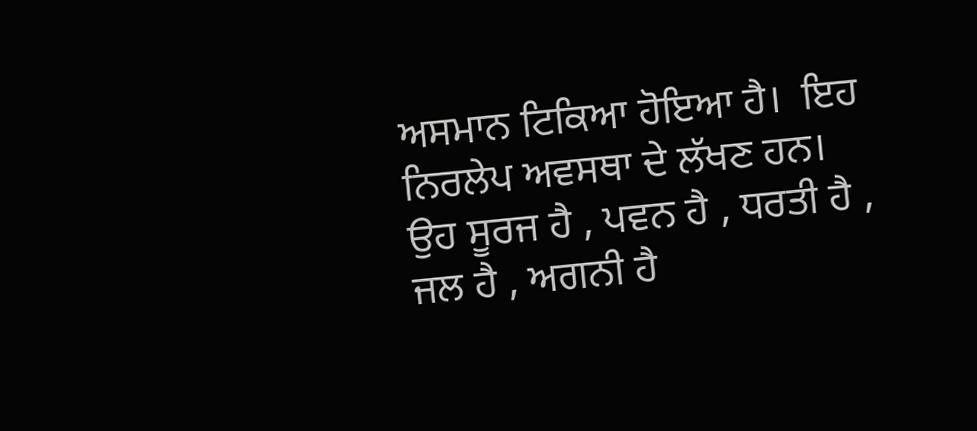ਅਸਮਾਨ ਟਿਕਿਆ ਹੋਇਆ ਹੈ।  ਇਹ ਨਿਰਲੇਪ ਅਵਸਥਾ ਦੇ ਲੱਖਣ ਹਨ।  ਉਹ ਸੂਰਜ ਹੈ , ਪਵਨ ਹੈ , ਧਰਤੀ ਹੈ , ਜਲ ਹੈ , ਅਗਨੀ ਹੈ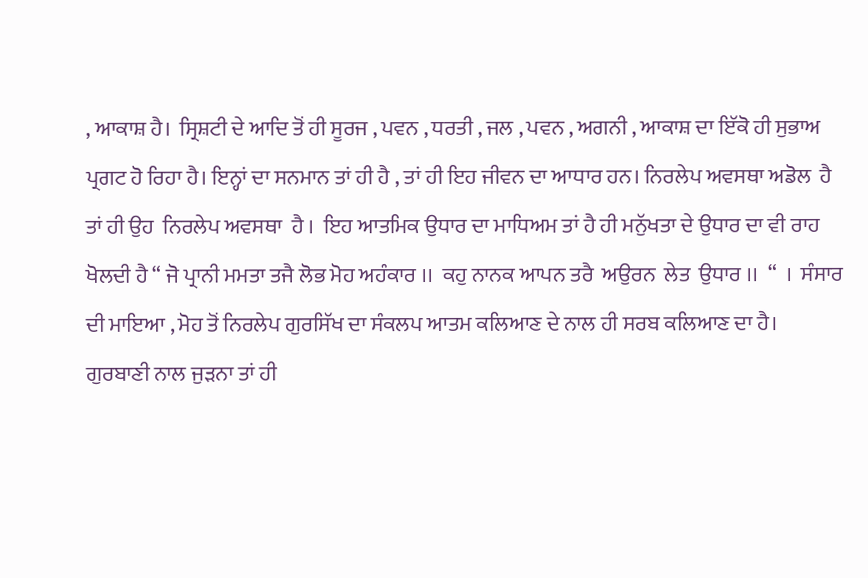, ਆਕਾਸ਼ ਹੈ।  ਸ੍ਰਿਸ਼ਟੀ ਦੇ ਆਦਿ ਤੋਂ ਹੀ ਸੂਰਜ , ਪਵਨ , ਧਰਤੀ , ਜਲ , ਪਵਨ , ਅਗਨੀ , ਆਕਾਸ਼ ਦਾ ਇੱਕੋ ਹੀ ਸੁਭਾਅ ਪ੍ਰਗਟ ਹੋ ਰਿਹਾ ਹੈ। ਇਨ੍ਹਾਂ ਦਾ ਸਨਮਾਨ ਤਾਂ ਹੀ ਹੈ , ਤਾਂ ਹੀ ਇਹ ਜੀਵਨ ਦਾ ਆਧਾਰ ਹਨ। ਨਿਰਲੇਪ ਅਵਸਥਾ ਅਡੋਲ  ਹੈ ਤਾਂ ਹੀ ਉਹ  ਨਿਰਲੇਪ ਅਵਸਥਾ  ਹੈ ।  ਇਹ ਆਤਮਿਕ ਉਧਾਰ ਦਾ ਮਾਧਿਅਮ ਤਾਂ ਹੈ ਹੀ ਮਨੁੱਖਤਾ ਦੇ ਉਧਾਰ ਦਾ ਵੀ ਰਾਹ ਖੋਲਦੀ ਹੈ “ ਜੋ ਪ੍ਰਾਨੀ ਮਮਤਾ ਤਜੈ ਲੋਭ ਮੋਹ ਅਹੰਕਾਰ ।।  ਕਹੁ ਨਾਨਕ ਆਪਨ ਤਰੈ  ਅਉਰਨ  ਲੇਤ  ਉਧਾਰ ।।  “  ।  ਸੰਸਾਰ ਦੀ ਮਾਇਆ , ਮੋਹ ਤੋਂ ਨਿਰਲੇਪ ਗੁਰਸਿੱਖ ਦਾ ਸੰਕਲਪ ਆਤਮ ਕਲਿਆਣ ਦੇ ਨਾਲ ਹੀ ਸਰਬ ਕਲਿਆਣ ਦਾ ਹੈ। ਗੁਰਬਾਣੀ ਨਾਲ ਜੁੜਨਾ ਤਾਂ ਹੀ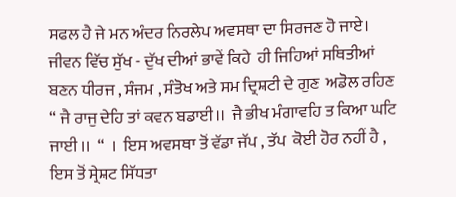ਸਫਲ ਹੈ ਜੇ ਮਨ ਅੰਦਰ ਨਿਰਲੇਪ ਅਵਸਥਾ ਦਾ ਸਿਰਜਣ ਹੋ ਜਾਏ। ਜੀਵਨ ਵਿੱਚ ਸੁੱਖ - ਦੁੱਖ ਦੀਆਂ ਭਾਵੇਂ ਕਿਹੇ  ਹੀ ਜਿਹਿਆਂ ਸਥਿਤੀਆਂ ਬਣਨ ਧੀਰਜ , ਸੰਜਮ , ਸੰਤੋਖ ਅਤੇ ਸਮ ਦ੍ਰਿਸ਼ਟੀ ਦੇ ਗੁਣ  ਅਡੋਲ ਰਹਿਣ “ ਜੈ ਰਾਜੁ ਦੇਹਿ ਤਾਂ ਕਵਨ ਬਡਾਈ।।  ਜੈ ਭੀਖ ਮੰਗਾਵਹਿ ਤ ਕਿਆ ਘਟਿ ਜਾਈ ।।  “  ।  ਇਸ ਅਵਸਥਾ ਤੋਂ ਵੱਡਾ ਜੱਪ , ਤੱਪ  ਕੋਈ ਹੋਰ ਨਹੀਂ ਹੈ , ਇਸ ਤੋਂ ਸ੍ਰੇਸ਼ਟ ਸਿੱਧਤਾ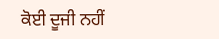ਕੋਈ ਦੂਜੀ ਨਹੀਂ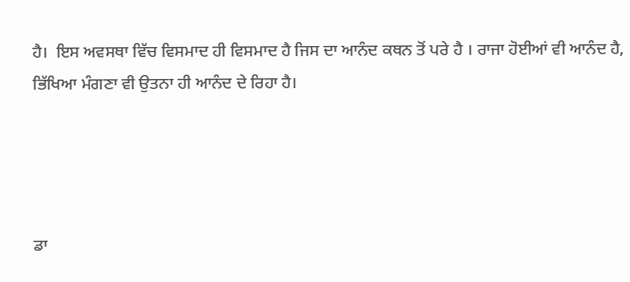ਹੈ।  ਇਸ ਅਵਸਥਾ ਵਿੱਚ ਵਿਸਮਾਦ ਹੀ ਵਿਸਮਾਦ ਹੈ ਜਿਸ ਦਾ ਆਨੰਦ ਕਥਨ ਤੋਂ ਪਰੇ ਹੈ । ਰਾਜਾ ਹੋਈਆਂ ਵੀ ਆਨੰਦ ਹੈ,  ਭਿੱਖਿਆ ਮੰਗਣਾ ਵੀ ਉਤਨਾ ਹੀ ਆਨੰਦ ਦੇ ਰਿਹਾ ਹੈ।




ਡਾ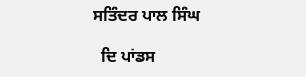ਸਤਿੰਦਰ ਪਾਲ ਸਿੰਘ

  ਦਿ ਪਾਂਡਸ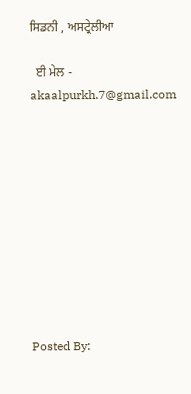ਸਿਡਨੀ , ਅਸਟ੍ਰੇਲੀਆ

  ਈ ਮੇਲ -  akaalpurkh.7@gmail.com










Posted By: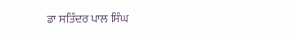ਡਾ ਸਤਿੰਦਰ ਪਾਲ ਸਿੰਘ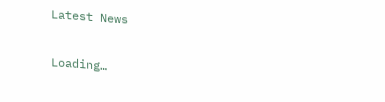Latest News

Loading…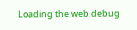Loading the web debug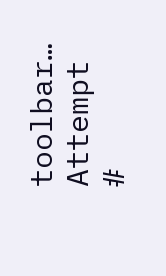toolbar…
Attempt #